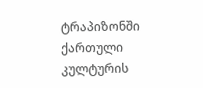ტრაპიზონში ქართული კულტურის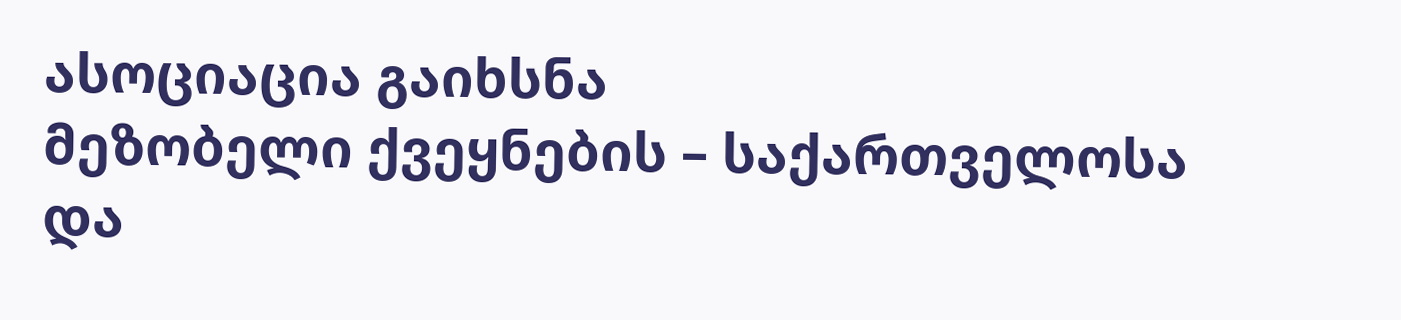ასოციაცია გაიხსნა
მეზობელი ქვეყნების – საქართველოსა და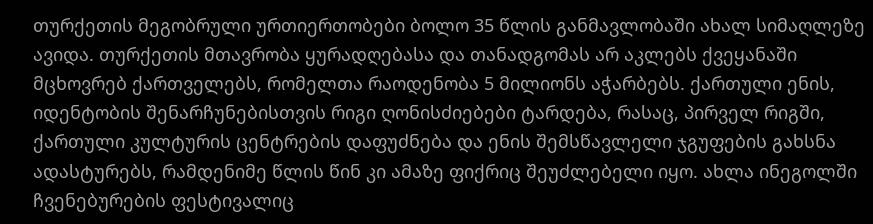თურქეთის მეგობრული ურთიერთობები ბოლო 35 წლის განმავლობაში ახალ სიმაღლეზე ავიდა. თურქეთის მთავრობა ყურადღებასა და თანადგომას არ აკლებს ქვეყანაში მცხოვრებ ქართველებს, რომელთა რაოდენობა 5 მილიონს აჭარბებს. ქართული ენის, იდენტობის შენარჩუნებისთვის რიგი ღონისძიებები ტარდება, რასაც, პირველ რიგში, ქართული კულტურის ცენტრების დაფუძნება და ენის შემსწავლელი ჯგუფების გახსნა ადასტურებს, რამდენიმე წლის წინ კი ამაზე ფიქრიც შეუძლებელი იყო. ახლა ინეგოლში ჩვენებურების ფესტივალიც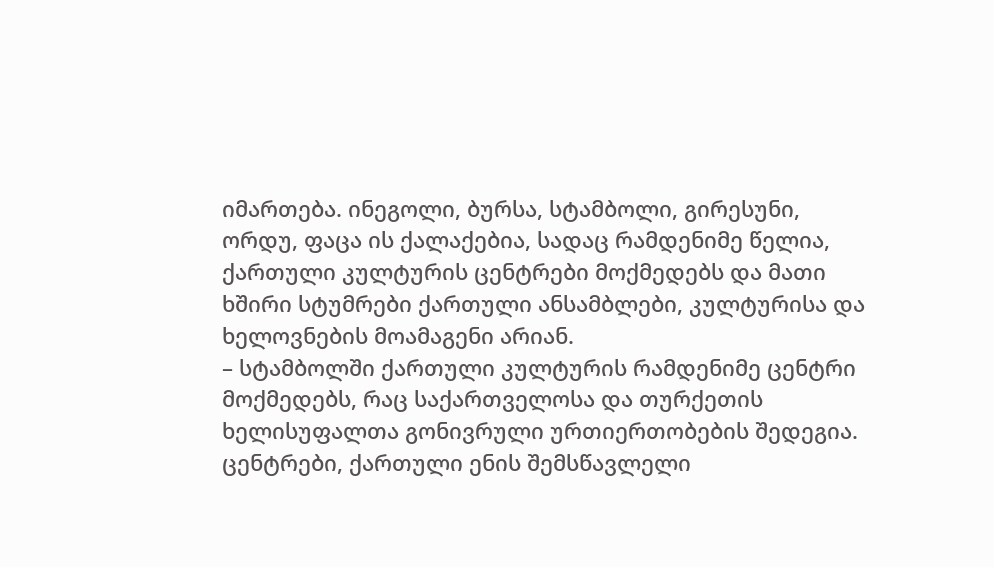იმართება. ინეგოლი, ბურსა, სტამბოლი, გირესუნი, ორდუ, ფაცა ის ქალაქებია, სადაც რამდენიმე წელია, ქართული კულტურის ცენტრები მოქმედებს და მათი ხშირი სტუმრები ქართული ანსამბლები, კულტურისა და ხელოვნების მოამაგენი არიან.
– სტამბოლში ქართული კულტურის რამდენიმე ცენტრი მოქმედებს, რაც საქართველოსა და თურქეთის ხელისუფალთა გონივრული ურთიერთობების შედეგია. ცენტრები, ქართული ენის შემსწავლელი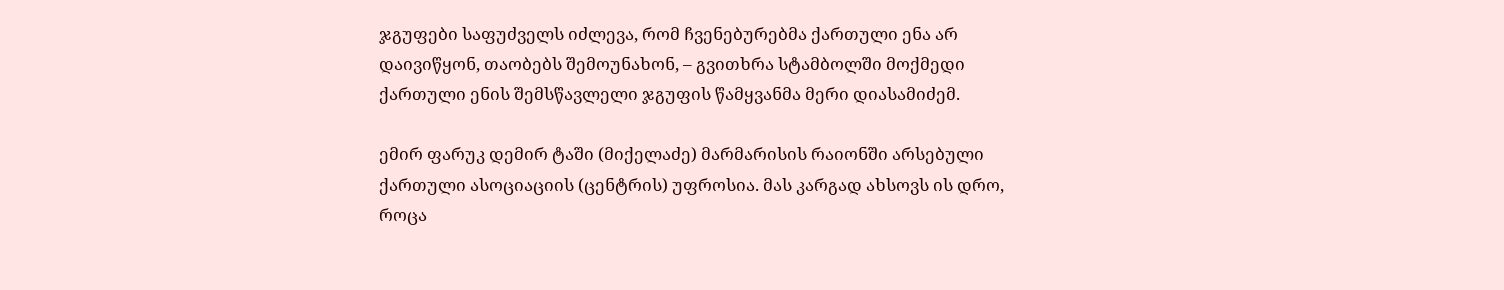ჯგუფები საფუძველს იძლევა, რომ ჩვენებურებმა ქართული ენა არ დაივიწყონ, თაობებს შემოუნახონ, – გვითხრა სტამბოლში მოქმედი ქართული ენის შემსწავლელი ჯგუფის წამყვანმა მერი დიასამიძემ.

ემირ ფარუკ დემირ ტაში (მიქელაძე) მარმარისის რაიონში არსებული ქართული ასოციაციის (ცენტრის) უფროსია. მას კარგად ახსოვს ის დრო, როცა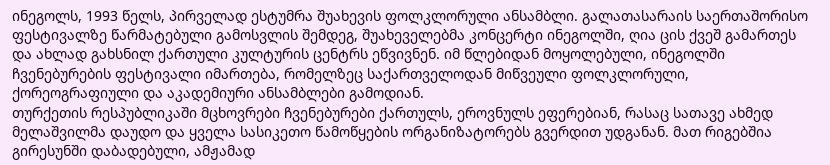ინეგოლს, 1993 წელს, პირველად ესტუმრა შუახევის ფოლკლორული ანსამბლი. გალათასარაის საერთაშორისო ფესტივალზე წარმატებული გამოსვლის შემდეგ, შუახეველებმა კონცერტი ინეგოლში, ღია ცის ქვეშ გამართეს და ახლად გახსნილ ქართული კულტურის ცენტრს ეწვივნენ. იმ წლებიდან მოყოლებული, ინეგოლში ჩვენებურების ფესტივალი იმართება, რომელზეც საქართველოდან მიწვეული ფოლკლორული, ქორეოგრაფიული და აკადემიური ანსამბლები გამოდიან.
თურქეთის რესპუბლიკაში მცხოვრები ჩვენებურები ქართულს, ეროვნულს ეფერებიან, რასაც სათავე ახმედ მელაშვილმა დაუდო და ყველა სასიკეთო წამოწყების ორგანიზატორებს გვერდით უდგანან. მათ რიგებშია გირესუნში დაბადებული, ამჟამად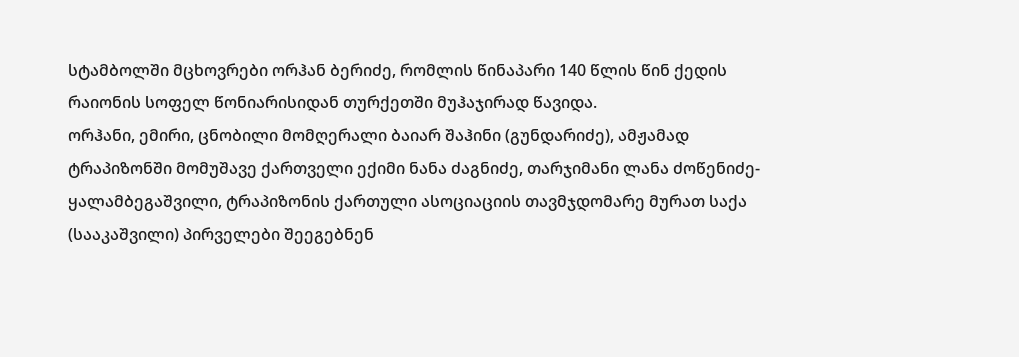სტამბოლში მცხოვრები ორჰან ბერიძე, რომლის წინაპარი 140 წლის წინ ქედის რაიონის სოფელ წონიარისიდან თურქეთში მუჰაჯირად წავიდა.
ორჰანი, ემირი, ცნობილი მომღერალი ბაიარ შაჰინი (გუნდარიძე), ამჟამად ტრაპიზონში მომუშავე ქართველი ექიმი ნანა ძაგნიძე, თარჯიმანი ლანა ძოწენიძე-ყალამბეგაშვილი, ტრაპიზონის ქართული ასოციაციის თავმჯდომარე მურათ საქა (სააკაშვილი) პირველები შეეგებნენ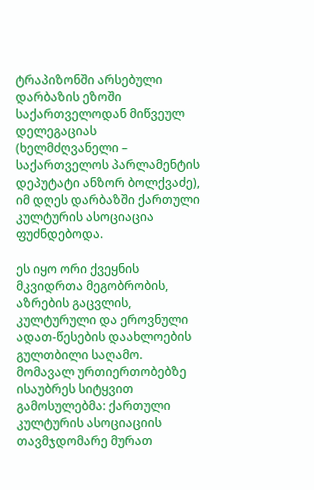ტრაპიზონში არსებული დარბაზის ეზოში საქართველოდან მიწვეულ დელეგაციას (ხელმძღვანელი – საქართველოს პარლამენტის დეპუტატი ანზორ ბოლქვაძე), იმ დღეს დარბაზში ქართული კულტურის ასოციაცია ფუძნდებოდა.

ეს იყო ორი ქვეყნის მკვიდრთა მეგობრობის, აზრების გაცვლის, კულტურული და ეროვნული ადათ-წესების დაახლოების გულთბილი საღამო. მომავალ ურთიერთობებზე ისაუბრეს სიტყვით გამოსულებმა: ქართული კულტურის ასოციაციის თავმჯდომარე მურათ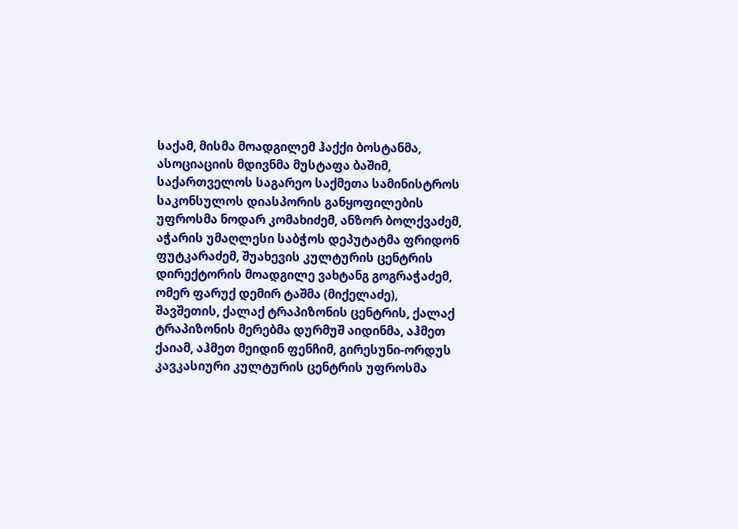საქამ, მისმა მოადგილემ ჰაქქი ბოსტანმა, ასოციაციის მდივნმა მუსტაფა ბაშიმ, საქართველოს საგარეო საქმეთა სამინისტროს საკონსულოს დიასპორის განყოფილების უფროსმა ნოდარ კომახიძემ, ანზორ ბოლქვაძემ, აჭარის უმაღლესი საბჭოს დეპუტატმა ფრიდონ ფუტკარაძემ, შუახევის კულტურის ცენტრის დირექტორის მოადგილე ვახტანგ გოგრაჭაძემ, ომერ ფარუქ დემირ ტაშმა (მიქელაძე), შავშეთის, ქალაქ ტრაპიზონის ცენტრის, ქალაქ ტრაპიზონის მერებმა დურმუშ აიდინმა, აჰმეთ ქაიამ, აჰმეთ მეიდინ ფენჩიმ, გირესუნი-ორდუს კავკასიური კულტურის ცენტრის უფროსმა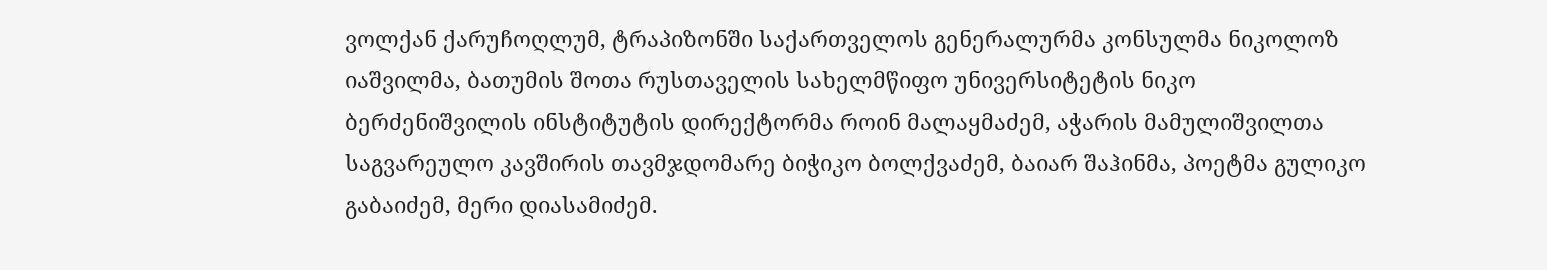ვოლქან ქარუჩოღლუმ, ტრაპიზონში საქართველოს გენერალურმა კონსულმა ნიკოლოზ იაშვილმა, ბათუმის შოთა რუსთაველის სახელმწიფო უნივერსიტეტის ნიკო ბერძენიშვილის ინსტიტუტის დირექტორმა როინ მალაყმაძემ, აჭარის მამულიშვილთა საგვარეულო კავშირის თავმჯდომარე ბიჭიკო ბოლქვაძემ, ბაიარ შაჰინმა, პოეტმა გულიკო გაბაიძემ, მერი დიასამიძემ.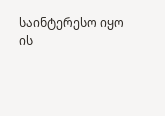საინტერესო იყო ის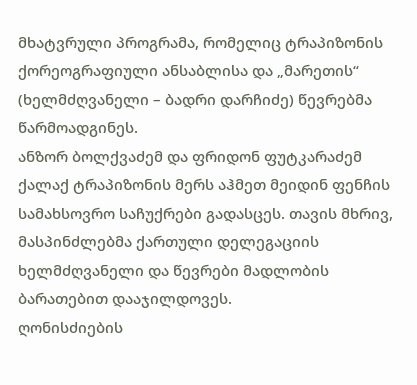მხატვრული პროგრამა, რომელიც ტრაპიზონის ქორეოგრაფიული ანსაბლისა და „მარეთის“ (ხელმძღვანელი – ბადრი დარჩიძე) წევრებმა წარმოადგინეს.
ანზორ ბოლქვაძემ და ფრიდონ ფუტკარაძემ ქალაქ ტრაპიზონის მერს აჰმეთ მეიდინ ფენჩის სამახსოვრო საჩუქრები გადასცეს. თავის მხრივ, მასპინძლებმა ქართული დელეგაციის ხელმძღვანელი და წევრები მადლობის ბარათებით დააჯილდოვეს.
ღონისძიების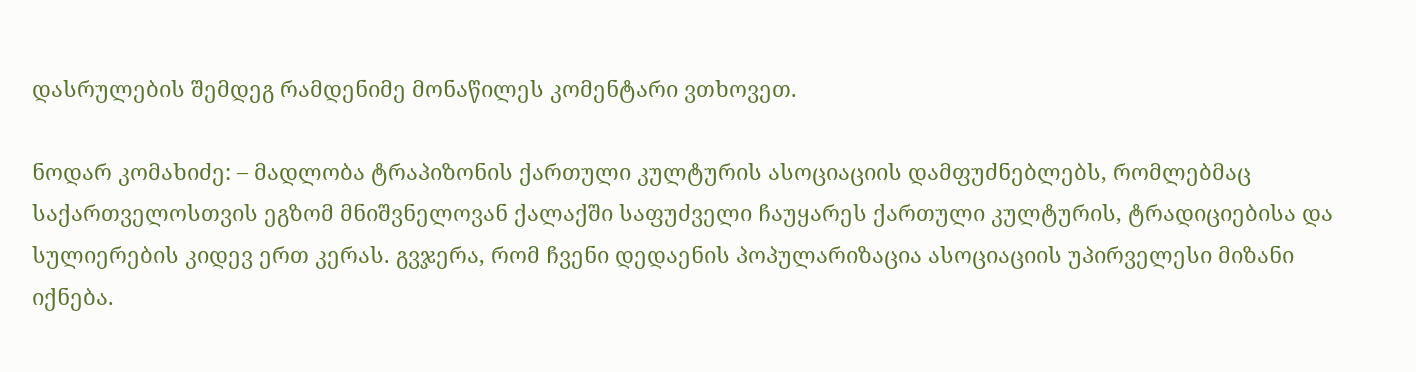დასრულების შემდეგ რამდენიმე მონაწილეს კომენტარი ვთხოვეთ.

ნოდარ კომახიძე: – მადლობა ტრაპიზონის ქართული კულტურის ასოციაციის დამფუძნებლებს, რომლებმაც საქართველოსთვის ეგზომ მნიშვნელოვან ქალაქში საფუძველი ჩაუყარეს ქართული კულტურის, ტრადიციებისა და სულიერების კიდევ ერთ კერას. გვჯერა, რომ ჩვენი დედაენის პოპულარიზაცია ასოციაციის უპირველესი მიზანი იქნება.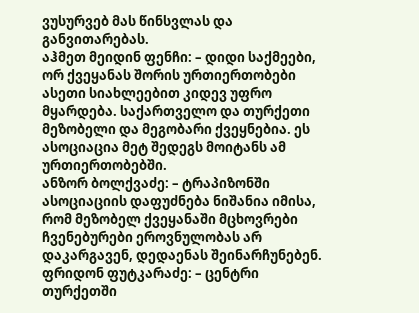ვუსურვებ მას წინსვლას და განვითარებას.
აჰმეთ მეიდინ ფენჩი: – დიდი საქმეები, ორ ქვეყანას შორის ურთიერთობები ასეთი სიახლეებით კიდევ უფრო მყარდება. საქართველო და თურქეთი მეზობელი და მეგობარი ქვეყნებია. ეს ასოციაცია მეტ შედეგს მოიტანს ამ ურთიერთობებში.
ანზორ ბოლქვაძე: – ტრაპიზონში ასოციაციის დაფუძნება ნიშანია იმისა, რომ მეზობელ ქვეყანაში მცხოვრები ჩვენებურები ეროვნულობას არ დაკარგავენ, დედაენას შეინარჩუნებენ.
ფრიდონ ფუტკარაძე: – ცენტრი თურქეთში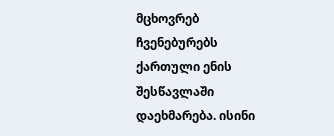მცხოვრებ ჩვენებურებს ქართული ენის შესწავლაში დაეხმარება. ისინი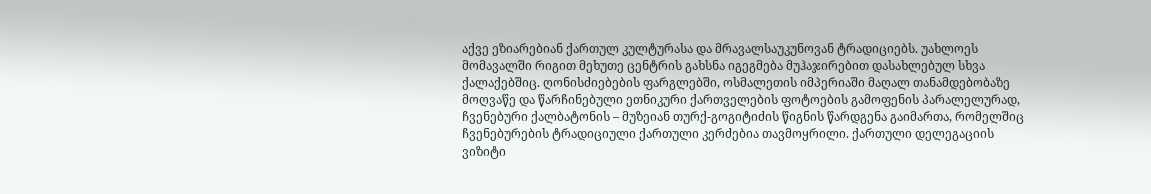აქვე ეზიარებიან ქართულ კულტურასა და მრავალსაუკუნოვან ტრადიციებს. უახლოეს მომავალში რიგით მეხუთე ცენტრის გახსნა იგეგმება მუჰაჯირებით დასახლებულ სხვა ქალაქებშიც. ღონისძიებების ფარგლებში, ოსმალეთის იმპერიაში მაღალ თანამდებობაზე მოღვაწე და წარჩინებული ეთნიკური ქართველების ფოტოების გამოფენის პარალელურად, ჩვენებური ქალბატონის – მუზეიან თურქ-გოგიტიძის წიგნის წარდგენა გაიმართა, რომელშიც ჩვენებურების ტრადიციული ქართული კერძებია თავმოყრილი. ქართული დელეგაციის ვიზიტი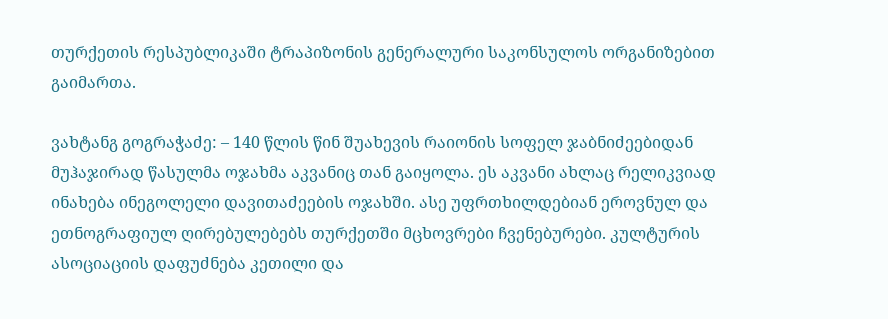თურქეთის რესპუბლიკაში ტრაპიზონის გენერალური საკონსულოს ორგანიზებით გაიმართა.

ვახტანგ გოგრაჭაძე: – 140 წლის წინ შუახევის რაიონის სოფელ ჯაბნიძეებიდან მუჰაჯირად წასულმა ოჯახმა აკვანიც თან გაიყოლა. ეს აკვანი ახლაც რელიკვიად ინახება ინეგოლელი დავითაძეების ოჯახში. ასე უფრთხილდებიან ეროვნულ და ეთნოგრაფიულ ღირებულებებს თურქეთში მცხოვრები ჩვენებურები. კულტურის ასოციაციის დაფუძნება კეთილი და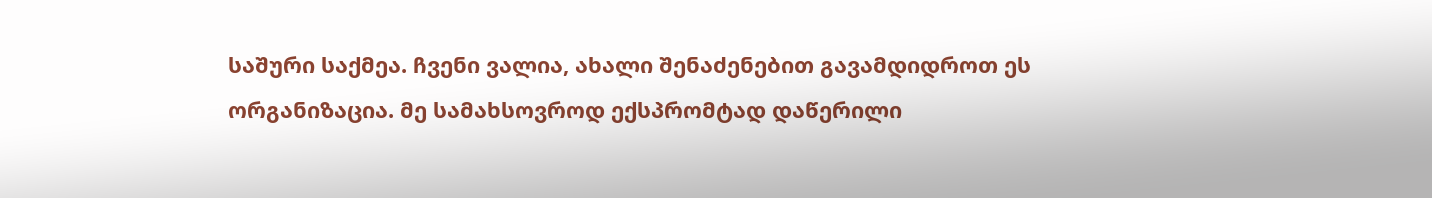საშური საქმეა. ჩვენი ვალია, ახალი შენაძენებით გავამდიდროთ ეს ორგანიზაცია. მე სამახსოვროდ ექსპრომტად დაწერილი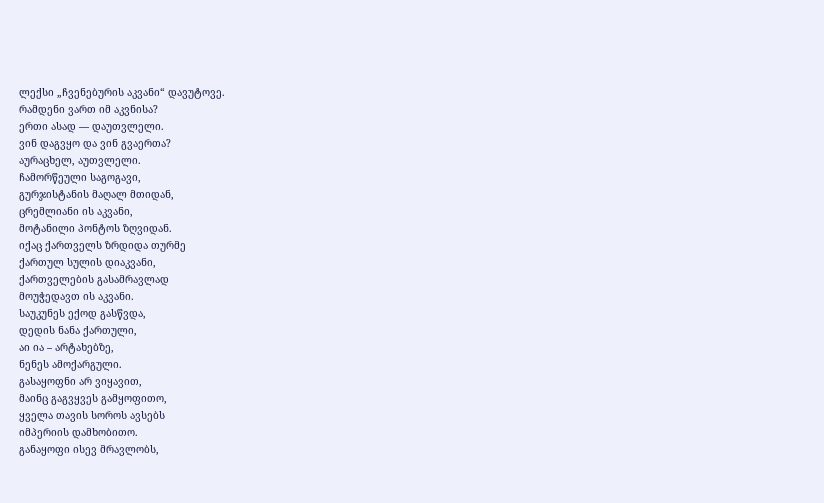ლექსი „ჩვენებურის აკვანი“ დავუტოვე.
რამდენი ვართ იმ აკვნისა?
ერთი ასად — დაუთვლელი.
ვინ დაგვყო და ვინ გვაერთა?
აურაცხელ, აუთვლელი.
ჩამორწეული საგოგავი,
გურჯისტანის მაღალ მთიდან,
ცრემლიანი ის აკვანი,
მოტანილი პონტოს ზღვიდან.
იქაც ქართველს ზრდიდა თურმე
ქართულ სულის დიაკვანი,
ქართველების გასამრავლად
მოუჭედავთ ის აკვანი.
საუკუნეს ექოდ გასწვდა,
დედის ნანა ქართული,
აი ია – არტახებზე,
ნენეს ამოქარგული.
გასაყოფნი არ ვიყავით,
მაინც გაგვყვეს გამყოფითო,
ყველა თავის სოროს ავსებს
იმპერიის დამხობითო.
განაყოფი ისევ მრავლობს,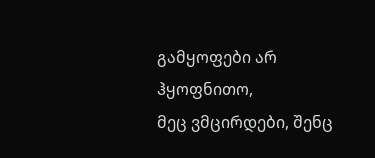გამყოფები არ ჰყოფნითო,
მეც ვმცირდები, შენც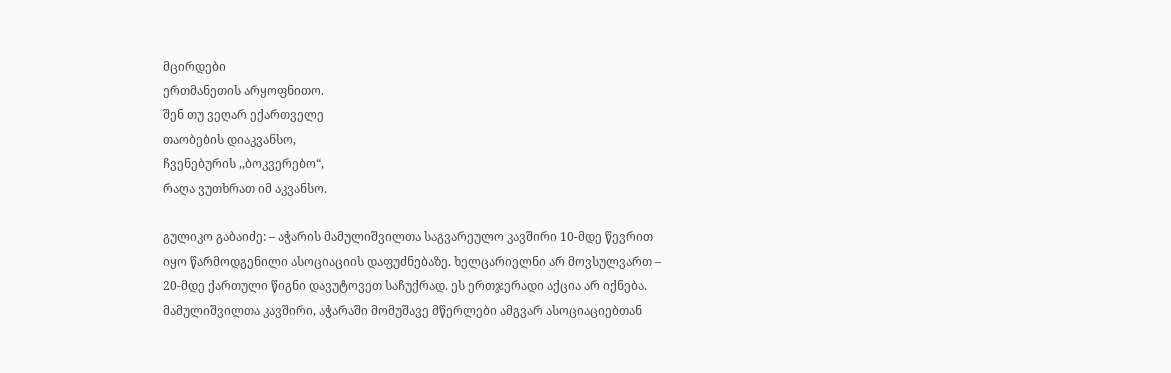მცირდები
ერთმანეთის არყოფნითო.
შენ თუ ვეღარ ექართველე
თაობების დიაკვანსო,
ჩვენებურის ,,ბოკვერებო“,
რაღა ვუთხრათ იმ აკვანსო.

გულიკო გაბაიძე: – აჭარის მამულიშვილთა საგვარეულო კავშირი 10-მდე წევრით იყო წარმოდგენილი ასოციაციის დაფუძნებაზე. ხელცარიელნი არ მოვსულვართ – 20-მდე ქართული წიგნი დავუტოვეთ საჩუქრად. ეს ერთჯერადი აქცია არ იქნება. მამულიშვილთა კავშირი, აჭარაში მომუშავე მწერლები ამგვარ ასოციაციებთან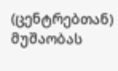(ცენტრებთან) მუშაობას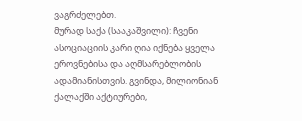ვაგრძელებთ.
მურად საქა (სააკაშვილი): ჩვენი ასოციაციის კარი ღია იქნება ყველა ეროვნებისა და აღმსარებლობის ადამიანისთვის. გვინდა, მილიონიან ქალაქში აქტიურები,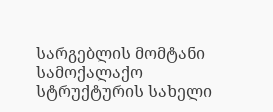სარგებლის მომტანი სამოქალაქო სტრუქტურის სახელი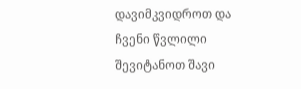დავიმკვიდროთ და ჩვენი წვლილი შევიტანოთ შავი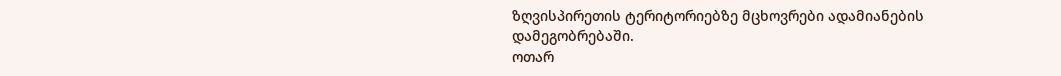ზღვისპირეთის ტერიტორიებზე მცხოვრები ადამიანების დამეგობრებაში.
ოთარ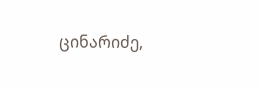ცინარიძე,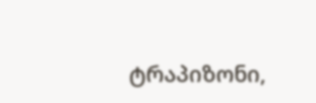ტრაპიზონი,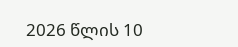2026 წლის 10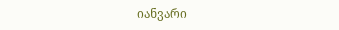იანვარი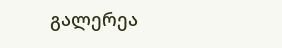გალერეა